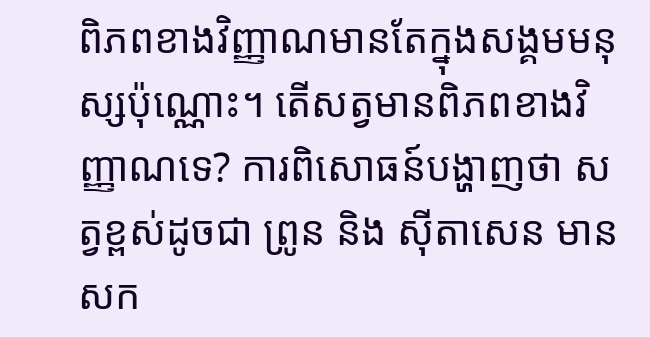ពិភពខាងវិញ្ញាណមានតែក្នុងសង្គមមនុស្សប៉ុណ្ណោះ។ តើសត្វមានពិភពខាងវិញ្ញាណទេ? ការពិសោធន៍បង្ហាញថា សត្វខ្ពស់ដូចជា ព្រូន និង ស៊ីតាសេន មានសក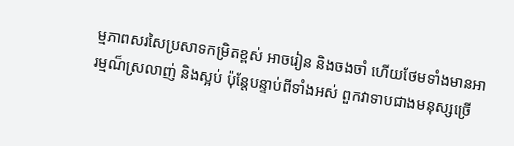ម្មភាពសរសៃប្រសាទកម្រិតខ្ពស់ អាចរៀន និងចងចាំ ហើយថែមទាំងមានអារម្មណ៏ស្រលាញ់ និងស្អប់ ប៉ុន្តែបន្ទាប់ពីទាំងអស់ ពួកវាទាបជាងមនុស្សច្រើ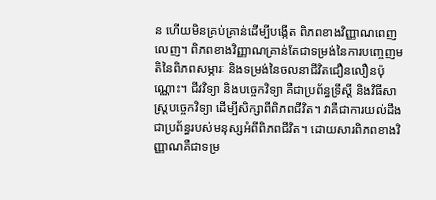ន ហើយមិនគ្រប់គ្រាន់ដើម្បីបង្កើត ពិភពខាងវិញ្ញាណពេញលេញ។ ពិភពខាងវិញ្ញាណគ្រាន់តែជាទម្រង់នៃការបញ្ចេញមតិនៃពិភពសម្ភារៈ និងទម្រង់នៃចលនាជីវិតជឿនលឿនប៉ុណ្ណោះ។ ជីវវិទ្យា និងបច្ចេកវិទ្យា គឺជាប្រព័ន្ធទ្រឹស្តី និងវិធីសាស្រ្តបច្ចេកវិទ្យា ដើម្បីសិក្សាពីពិភពជីវិត។ វាគឺជាការយល់ដឹងជាប្រព័ន្ធរបស់មនុស្សអំពីពិភពជីវិត។ ដោយសារពិភពខាងវិញ្ញាណគឺជាទម្រ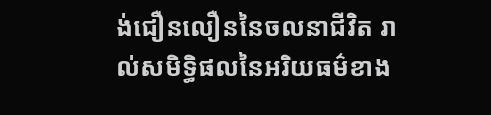ង់ជឿនលឿននៃចលនាជីវិត រាល់សមិទ្ធិផលនៃអរិយធម៌ខាង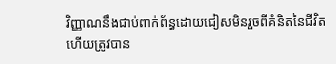វិញ្ញាណនឹងជាប់ពាក់ព័ន្ធដោយជៀសមិនរួចពីគំនិតនៃជីវិត ហើយត្រូវបាន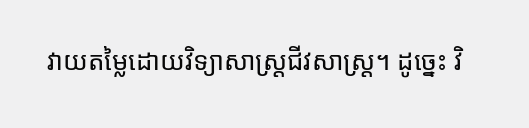វាយតម្លៃដោយវិទ្យាសាស្ត្រជីវសាស្រ្ត។ ដូច្នេះ វិ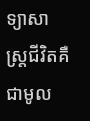ទ្យាសាស្ត្រជីវិតគឺជាមូល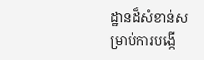ដ្ឋានដ៏សំខាន់សម្រាប់ការបង្កើ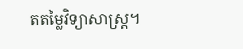តតម្លៃវិទ្យាសាស្ត្រ។